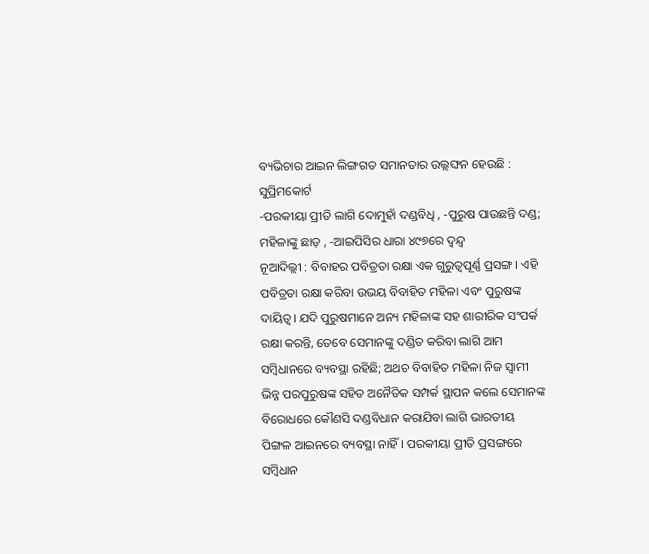ବ୍ୟଭିଚାର ଆଇନ ଲିଙ୍ଗଗତ ସମାନତାର ଉଲ୍ଲଙ୍ଘନ ହେଉଛି : ସୁପ୍ରିମକୋର୍ଟ
-ପରକୀୟା ପ୍ରୀତି ଲାଗି ଦୋମୁହାଁ ଦଣ୍ଡବିଧି , -ପୁରୁଷ ପାଉଛନ୍ତି ଦଣ୍ଡ; ମହିଳାଙ୍କୁ ଛାଡ଼ , -ଆଇପିସିର ଧାରା ୪୯୭ରେ ଦ୍ୱନ୍ଦ୍ୱ
ନୂଆଦିଲ୍ଲୀ : ବିବାହର ପବିତ୍ରତା ରକ୍ଷା ଏକ ଗୁରୁତ୍ୱପୂର୍ଣ୍ଣ ପ୍ରସଙ୍ଗ। ଏହି ପବିତ୍ରତା ରକ୍ଷା କରିବା ଉଭୟ ବିବାହିତ ମହିଳା ଏବଂ ପୁରୁଷଙ୍କ ଦାୟିତ୍ୱ। ଯଦି ପୁରୁଷମାନେ ଅନ୍ୟ ମହିଳାଙ୍କ ସହ ଶାରୀରିକ ସଂପର୍କ ରକ୍ଷା କରନ୍ତି, ତେବେ ସେମାନଙ୍କୁ ଦଣ୍ଡିତ କରିବା ଲାଗି ଆମ ସମ୍ବିଧାନରେ ବ୍ୟବସ୍ଥା ରହିଛି; ଅଥଚ ବିବାହିତ ମହିଳା ନିଜ ସ୍ୱାମୀ ଭିନ୍ନ ପରପୁରୁଷଙ୍କ ସହିତ ଅନୈତିକ ସମ୍ପର୍କ ସ୍ଥାପନ କଲେ ସେମାନଙ୍କ ବିରୋଧରେ କୌଣସି ଦଣ୍ଡବିଧାନ କରାଯିବା ଲାଗି ଭାରତୀୟ ପିଙ୍ଗଳ ଆଇନରେ ବ୍ୟବସ୍ଥା ନାହିଁ। ପରକୀୟା ପ୍ରୀତି ପ୍ରସଙ୍ଗରେ ସମ୍ବିଧାନ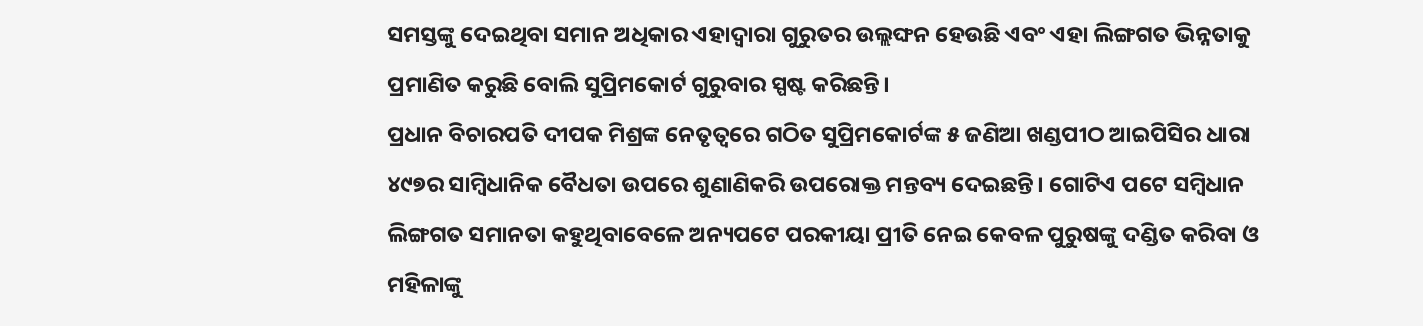ସମସ୍ତଙ୍କୁ ଦେଇଥିବା ସମାନ ଅଧିକାର ଏହାଦ୍ୱାରା ଗୁରୁତର ଉଲ୍ଲଙ୍ଘନ ହେଉଛି ଏବଂ ଏହା ଲିଙ୍ଗଗତ ଭିନ୍ନତାକୁ ପ୍ରମାଣିତ କରୁଛି ବୋଲି ସୁପ୍ରିମକୋର୍ଟ ଗୁରୁବାର ସ୍ପଷ୍ଟ କରିଛନ୍ତି।
ପ୍ରଧାନ ବିଚାରପତି ଦୀପକ ମିଶ୍ରଙ୍କ ନେତୃତ୍ୱରେ ଗଠିତ ସୁପ୍ରିମକୋର୍ଟଙ୍କ ୫ ଜଣିଆ ଖଣ୍ଡପୀଠ ଆଇପିସିର ଧାରା ୪୯୭ର ସାମ୍ବିଧାନିକ ବୈଧତା ଉପରେ ଶୁଣାଣିକରି ଉପରୋକ୍ତ ମନ୍ତବ୍ୟ ଦେଇଛନ୍ତି। ଗୋଟିଏ ପଟେ ସମ୍ବିଧାନ ଲିଙ୍ଗଗତ ସମାନତା କହୁଥିବାବେଳେ ଅନ୍ୟପଟେ ପରକୀୟା ପ୍ରୀତି ନେଇ କେବଳ ପୁରୁଷଙ୍କୁ ଦଣ୍ଡିତ କରିବା ଓ ମହିଳାଙ୍କୁ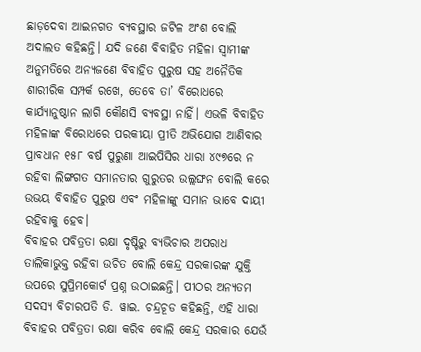ଛାଡ଼ଦେବା ଆଇନଗତ ବ୍ୟବସ୍ଥାର ଜଟିଳ ଅଂଶ ବୋଲି ଅଦାଲତ କହିଛନ୍ତି। ଯଦି ଜଣେ ବିବାହିତ ମହିଳା ସ୍ୱାମୀଙ୍କ ଅନୁମତିରେ ଅନ୍ୟଜଣେ ବିବାହିତ ପୁରୁଷ ସହ ଅନୈତିକ ଶାରୀରିକ ସମ୍ପର୍କ ରଖେ, ତେବେ ତା’ ବିରୋଧରେ କାର୍ଯ୍ୟାନୁଷ୍ଠାନ ଲାଗି କୌଣସି ବ୍ୟବସ୍ଥା ନାହିଁ। ଏଭଳି ବିବାହିତ ମହିଳାଙ୍କ ବିରୋଧରେ ପରକୀୟା ପ୍ରୀତି ଅଭିଯୋଗ ଆଣିବାର ପ୍ରାବଧାନ ୧୫୮ ବର୍ଷ ପୁରୁଣା ଆଇପିସିର ଧାରା ୪୯୭ରେ ନ ରହିବା ଲିଙ୍ଗଗତ ସମାନତାର ଗୁରୁତର ଉଲ୍ଲଙ୍ଘନ ବୋଲି କରେ ଉଭୟ ବିବାହିତ ପୁରୁଷ ଏବଂ ମହିଳାଙ୍କୁ ସମାନ ଭାବେ ଦାୟୀ ରହିବାକୁ ହେବ।
ବିବାହର ପବିତ୍ରତା ରକ୍ଷା ଦୃଷ୍ଟିରୁ ବ୍ୟଭିଚାର ଅପରାଧ ତାଲିକାଭୁକ୍ତ ରହିବା ଉଚିତ ବୋଲି କେନ୍ଦ୍ର ସରକାରଙ୍କ ଯୁକ୍ତି ଉପରେ ସୁପ୍ରିମକୋର୍ଟ ପ୍ରଶ୍ନ ଉଠାଇଛନ୍ତି। ପୀଠର ଅନ୍ୟତମ ସଦସ୍ୟ ବିଚାରପତି ଡି. ୱାଇ. ଚନ୍ଦ୍ରଚୂଡ କହିଛନ୍ତି, ଏହି ଧାରା ବିବାହର ପବିତ୍ରତା ରକ୍ଷା କରିବ ବୋଲି କେନ୍ଦ୍ର ସରକାର ଯେଉଁ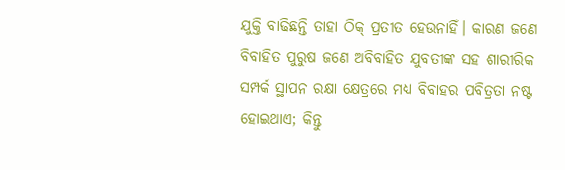ଯୁକ୍ତି ବାଢିଛନ୍ତି ତାହା ଠିକ୍ ପ୍ରତୀତ ହେଉନାହିଁ। କାରଣ ଜଣେ ବିବାହିତ ପୁରୁଷ ଜଣେ ଅବିବାହିତ ଯୁବତୀଙ୍କ ସହ ଶାରୀରିକ ସମ୍ପର୍କ ସ୍ଥାପନ ରକ୍ଷା କ୍ଷେତ୍ରରେ ମଧ୍ୟ ବିବାହର ପବିତ୍ରତା ନଷ୍ଟ ହୋଇଥାଏ; କିନ୍ତୁ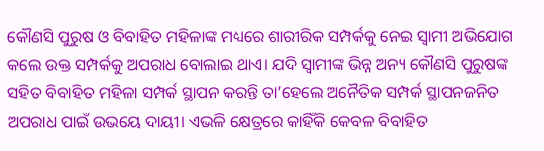କୌଣସି ପୁରୁଷ ଓ ବିବାହିତ ମହିଳାଙ୍କ ମଧ୍ୟରେ ଶାରୀରିକ ସମ୍ପର୍କକୁ ନେଇ ସ୍ୱାମୀ ଅଭିଯୋଗ କଲେ ଉକ୍ତ ସମ୍ପର୍କକୁ ଅପରାଧ ବୋଲାଇ ଥାଏ। ଯଦି ସ୍ୱାମୀଙ୍କ ଭିନ୍ନ ଅନ୍ୟ କୌଣସି ପୁରୁଷଙ୍କ ସହିତ ବିବାହିତ ମହିଳା ସମ୍ପର୍କ ସ୍ଥାପନ କରନ୍ତି ତା’ହେଲେ ଅନୈତିକ ସମ୍ପର୍କ ସ୍ଥାପନଜନିତ ଅପରାଧ ପାଇଁ ଉଭୟେ ଦାୟୀ। ଏଭଳି କ୍ଷେତ୍ରରେ କାହିଁକି କେବଳ ବିବାହିତ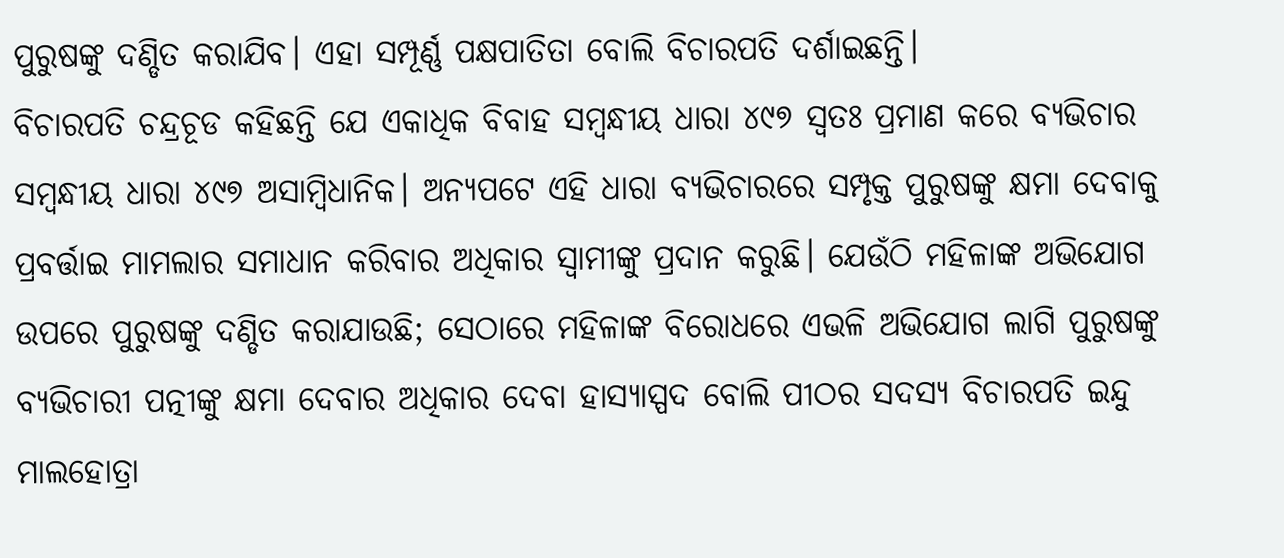ପୁରୁଷଙ୍କୁ ଦଣ୍ଡିତ କରାଯିବ। ଏହା ସମ୍ପୂର୍ଣ୍ଣ ପକ୍ଷପାତିତା ବୋଲି ବିଚାରପତି ଦର୍ଶାଇଛନ୍ତି।
ବିଚାରପତି ଚନ୍ଦ୍ରଚୂଡ କହିଛନ୍ତି ଯେ ଏକାଧିକ ବିବାହ ସମ୍ବନ୍ଧୀୟ ଧାରା ୪୯୭ ସ୍ୱତଃ ପ୍ରମାଣ କରେ ବ୍ୟଭିଚାର ସମ୍ବନ୍ଧୀୟ ଧାରା ୪୯୭ ଅସାମ୍ବିଧାନିକ। ଅନ୍ୟପଟେ ଏହି ଧାରା ବ୍ୟଭିଚାରରେ ସମ୍ପୃକ୍ତ ପୁରୁଷଙ୍କୁ କ୍ଷମା ଦେବାକୁ ପ୍ରବର୍ତ୍ତାଇ ମାମଲାର ସମାଧାନ କରିବାର ଅଧିକାର ସ୍ୱାମୀଙ୍କୁ ପ୍ରଦାନ କରୁଛି। ଯେଉଁଠି ମହିଳାଙ୍କ ଅଭିଯୋଗ ଉପରେ ପୁରୁଷଙ୍କୁ ଦଣ୍ଡିତ କରାଯାଉଛି; ସେଠାରେ ମହିଳାଙ୍କ ବିରୋଧରେ ଏଭଳି ଅଭିଯୋଗ ଲାଗି ପୁରୁଷଙ୍କୁ ବ୍ୟଭିଚାରୀ ପତ୍ନୀଙ୍କୁ କ୍ଷମା ଦେବାର ଅଧିକାର ଦେବା ହାସ୍ୟାସ୍ପଦ ବୋଲି ପୀଠର ସଦସ୍ୟ ବିଚାରପତି ଇନ୍ଦୁ ମାଲହୋତ୍ରା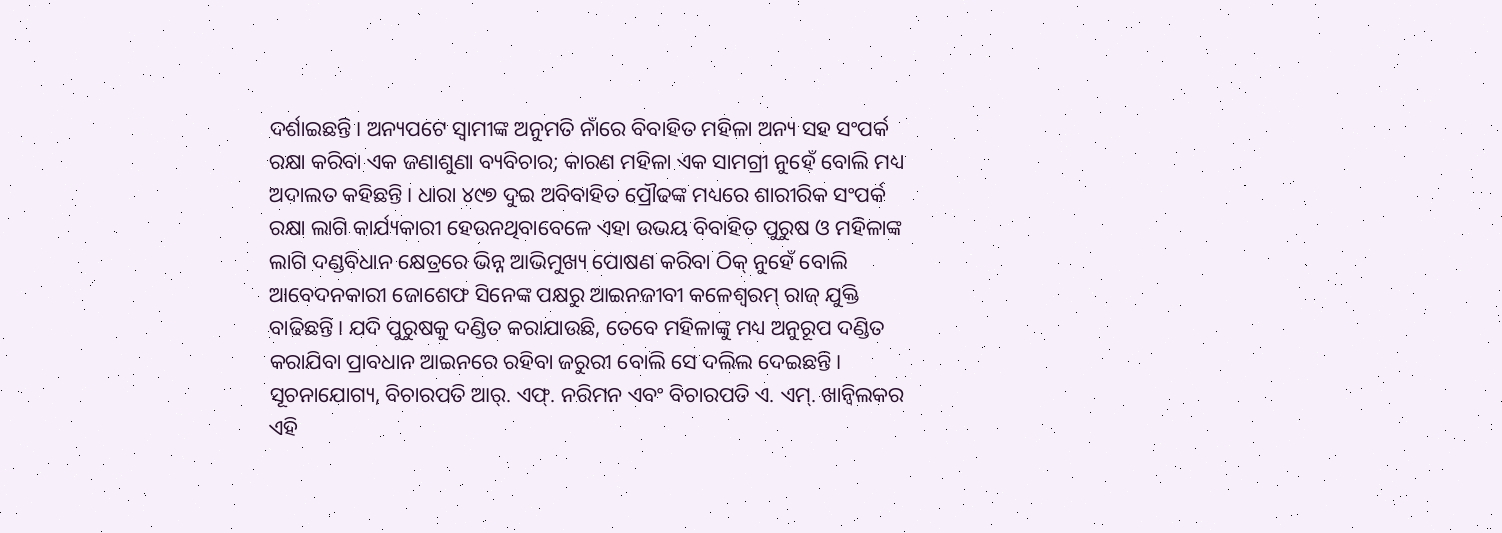ଦର୍ଶାଇଛନ୍ତି। ଅନ୍ୟପଟେ ସ୍ୱାମୀଙ୍କ ଅନୁମତି ନାଁରେ ବିବାହିତ ମହିଳା ଅନ୍ୟ ସହ ସଂପର୍କ ରକ୍ଷା କରିବା ଏକ ଜଣାଶୁଣା ବ୍ୟବିଚାର; କାରଣ ମହିଳା ଏକ ସାମଗ୍ରୀ ନୁହେଁ ବୋଲି ମଧ୍ୟ ଅଦାଲତ କହିଛନ୍ତି। ଧାରା ୪୯୭ ଦୁଇ ଅବିବାହିତ ପ୍ରୌଢଙ୍କ ମଧ୍ୟରେ ଶାରୀରିକ ସଂପର୍କ ରକ୍ଷା ଲାଗି କାର୍ଯ୍ୟକାରୀ ହେଉନଥିବାବେଳେ ଏହା ଉଭୟ ବିବାହିତ ପୁରୁଷ ଓ ମହିଳାଙ୍କ ଲାଗି ଦଣ୍ଡବିଧାନ କ୍ଷେତ୍ରରେ ଭିନ୍ନ ଆଭିମୁଖ୍ୟ ପୋଷଣ କରିବା ଠିକ୍ ନୁହେଁ ବୋଲି ଆବେଦନକାରୀ ଜୋଶେଫ ସିନେଙ୍କ ପକ୍ଷରୁ ଆଇନଜୀବୀ କଳେଶ୍ୱରମ୍ ରାଜ୍ ଯୁକ୍ତି ବାଢିଛନ୍ତି। ଯଦି ପୁରୁଷକୁ ଦଣ୍ଡିତ କରାଯାଉଛି, ତେବେ ମହିଳାଙ୍କୁ ମଧ୍ୟ ଅନୁରୂପ ଦଣ୍ଡିତ କରାଯିବା ପ୍ରାବଧାନ ଆଇନରେ ରହିବା ଜରୁରୀ ବୋଲି ସେ ଦଲିଲ ଦେଇଛନ୍ତି।
ସୂଚନାଯୋଗ୍ୟ, ବିଚାରପତି ଆର୍. ଏଫ୍. ନରିମନ ଏବଂ ବିଚାରପତି ଏ. ଏମ୍. ଖାନ୍ୱିଲକର ଏହି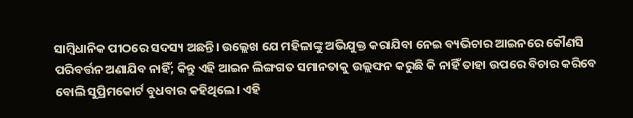ସାମ୍ବିଧାନିକ ପୀଠରେ ସଦସ୍ୟ ଅଛନ୍ତି। ଉଲ୍ଲେଖ ଯେ ମହିଳାଙ୍କୁ ଅଭିଯୁକ୍ତ କରାଯିବା ନେଇ ବ୍ୟଭିଚାର ଆଇନରେ କୌଣସି ପରିବର୍ତ୍ତନ ଅଣାଯିବ ନାହିଁ; କିନ୍ତୁ ଏହି ଆଇନ ଲିଙ୍ଗଗତ ସମାନତାକୁ ଉଲ୍ଲଙ୍ଘନ କରୁଛି କି ନାହିଁ ତାହା ଉପରେ ବିଚାର କରିବେ ବୋଲି ସୁପ୍ରିମକୋର୍ଟ ବୁଧବାର କହିଥିଲେ। ଏହି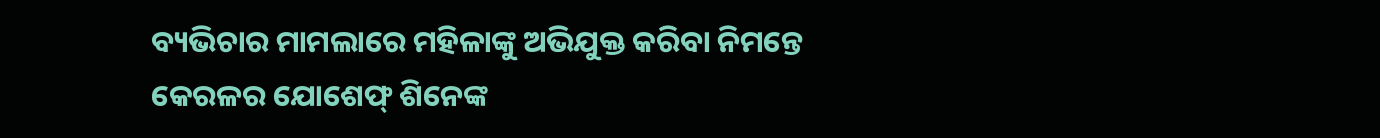ବ୍ୟଭିଚାର ମାମଲାରେ ମହିଳାଙ୍କୁ ଅଭିଯୁକ୍ତ କରିବା ନିମନ୍ତେ କେରଳର ଯୋଶେଫ୍ ଶିନେଙ୍କ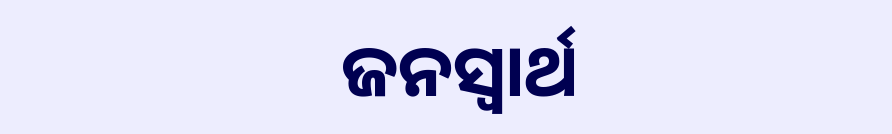ଜନସ୍ୱାର୍ଥ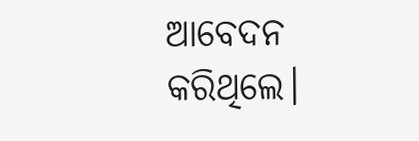ଆବେଦନ କରିଥିଲେ।